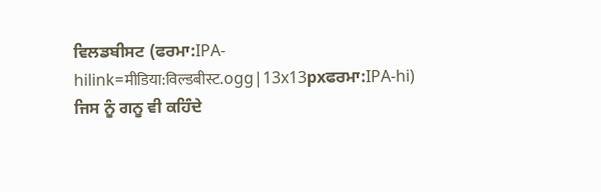ਵਿਲਡਬੀਸਟ (ਫਰਮਾ:IPA-hilink=मीडिया:विल्डबीस्ट.ogg|13x13pxਫਰਮਾ:IPA-hi) ਜਿਸ ਨੂੰ ਗਨੂ ਵੀ ਕਹਿੰਦੇ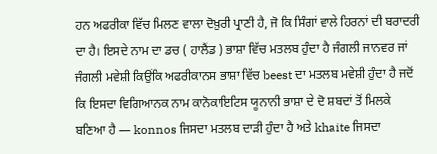ਹਨ ਅਫਰੀਕਾ ਵਿੱਚ ਮਿਲਣ ਵਾਲਾ ਦੋਖ਼ੁਰੀ ਪ੍ਰਾਣੀ ਹੈ, ਜੋ ਕਿ ਸਿੰਗਾਂ ਵਾਲੇ ਹਿਰਨਾਂ ਦੀ ਬਰਾਦਰੀ ਦਾ ਹੈ। ਇਸਦੇ ਨਾਮ ਦਾ ਡਚ ( ਹਾਲੈਂਡ ) ਭਾਸ਼ਾ ਵਿੱਚ ਮਤਲਬ ਹੁੰਦਾ ਹੈ ਜੰਗਲੀ ਜਾਨਵਰ ਜਾਂ ਜੰਗਲੀ ਮਵੇਸ਼ੀ ਕਿਉਂਕਿ ਅਫਰੀਕਾਨਸ ਭਾਸ਼ਾ ਵਿੱਚ beest ਦਾ ਮਤਲਬ ਮਵੇਸ਼ੀ ਹੁੰਦਾ ਹੈ ਜਦੋਂ ਕਿ ਇਸਦਾ ਵਿਗਿਆਨਕ ਨਾਮ ਕਾਨੋਕਾਇਟਿਸ ਯੂਨਾਨੀ ਭਾਸ਼ਾ ਦੇ ਦੋ ਸ਼ਬਦਾਂ ਤੋਂ ਮਿਲਕੇ ਬਣਿਆ ਹੈ — konnos ਜਿਸਦਾ ਮਤਲਬ ਦਾੜੀ ਹੁੰਦਾ ਹੈ ਅਤੇ khaite ਜਿਸਦਾ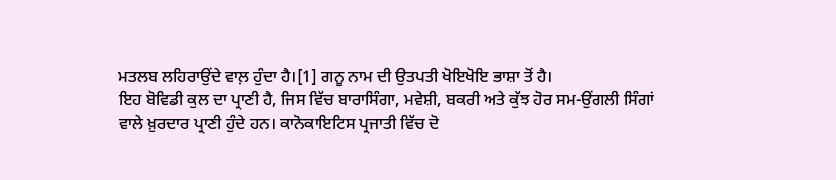ਮਤਲਬ ਲਹਿਰਾਉਂਦੇ ਵਾਲ਼ ਹੁੰਦਾ ਹੈ।[1] ਗਨੂ ਨਾਮ ਦੀ ਉਤਪਤੀ ਖੋਇਖੋਇ ਭਾਸ਼ਾ ਤੋਂ ਹੈ।
ਇਹ ਬੋਵਿਡੀ ਕੁਲ ਦਾ ਪ੍ਰਾਣੀ ਹੈ, ਜਿਸ ਵਿੱਚ ਬਾਰਾਸਿੰਗਾ, ਮਵੇਸ਼ੀ, ਬਕਰੀ ਅਤੇ ਕੁੱਝ ਹੋਰ ਸਮ-ਉਂਗਲੀ ਸਿੰਗਾਂ ਵਾਲੇ ਖ਼ੁਰਦਾਰ ਪ੍ਰਾਣੀ ਹੁੰਦੇ ਹਨ। ਕਾਨੋਕਾਇਟਿਸ ਪ੍ਰਜਾਤੀ ਵਿੱਚ ਦੋ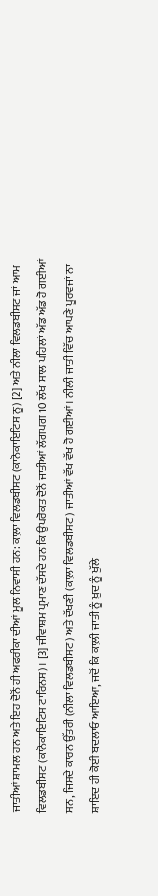ਜਾਤੀਆਂ ਸ਼ਾਮਲ ਹਨ ਅਤੇ ਇਹ ਦੋਨੋਂ ਹੀ ਅਫਰੀਕਾ ਦੀਆਂ ਮੂਲ ਨਿਵਾਸੀ ਹਨ: ਕਾਲ਼ਾ ਵਿਲਡਬੀਸਟ (ਕਾਨੋਕਾਇਟਿਸ ਨੂ) [2] ਅਤੇ ਨੀਲਾ ਵਿਲਡਬੀਸਟ ਜਾਂ ਆਮ ਵਿਲਡਬੀਸਟ (ਕਾਨੋਕਾਇਟਿਸ ਟਾਰਿਨਸ)। [3] ਜੀਵਾਸ਼ਮ ਪ੍ਰਮਾਣ ਦੱਸਦੇ ਹਨ ਕਿ ਉਪਰੋਕਤ ਦੋਨੋਂ ਜਾਤੀਆਂ ਲੱਗਪਗ 10 ਲੱਖ ਸਾਲ ਪਹਿਲਾਂ ਅੱਡ ਅੱਡ ਹੋ ਗਈਆਂ ਸਨ, ਜਿਸਦੇ ਕਾਰਨ ਉੱਤਰੀ (ਨੀਲਾ ਵਿਲਡਬੀਸਟ) ਅਤੇ ਦੱਖਣੀ (ਕਾਲ਼ਾ ਵਿਲਡਬੀਸਟ) ਜਾਤੀਆਂ ਵੱਖ ਵੱਖ ਹੋ ਗਈਆਂ। ਨੀਲੀ ਜਾਤੀ ਵਿੱਚ ਆਪਣੇ ਪੂਰਵਜਾਂ ਨਾ ਸ਼ਾਇਦ ਹੀ ਕੋਈ ਬਦਲਾਓ ਆਇਆ, ਜਦੋਂ ਕਿ ਕਾਲ਼ੀ ਜਾਤੀ ਨੂੰ ਖ਼ੁਦ ਨੂੰ ਖੁੱਲੇ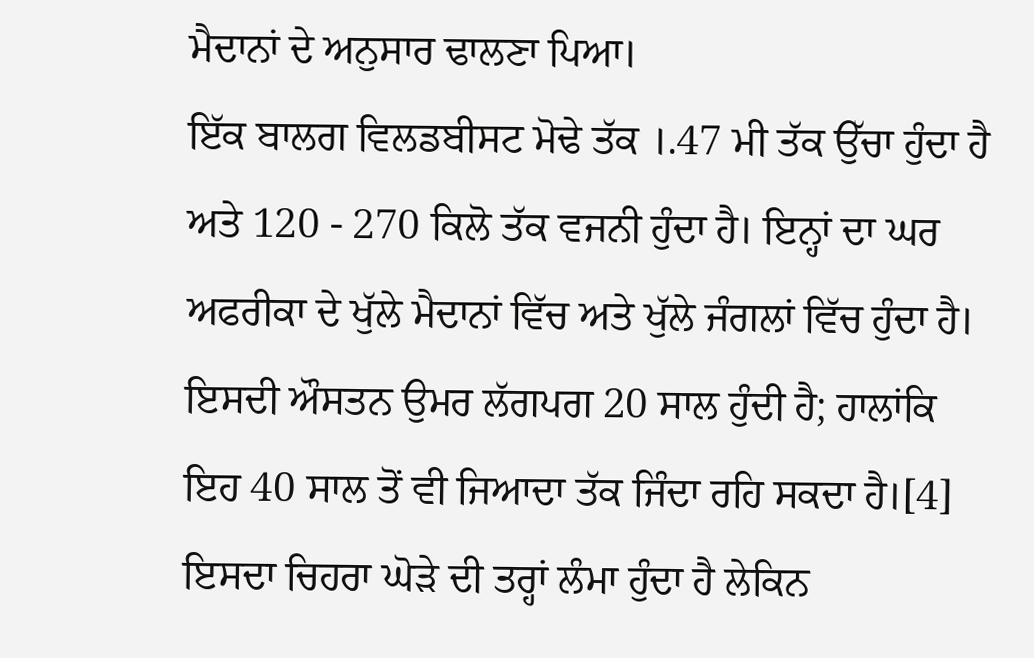ਮੈਦਾਨਾਂ ਦੇ ਅਨੁਸਾਰ ਢਾਲਣਾ ਪਿਆ।
ਇੱਕ ਬਾਲਗ ਵਿਲਡਬੀਸਟ ਮੋਢੇ ਤੱਕ ।.47 ਮੀ ਤੱਕ ਉੱਚਾ ਹੁੰਦਾ ਹੈ ਅਤੇ 120 - 270 ਕਿਲੋ ਤੱਕ ਵਜਨੀ ਹੁੰਦਾ ਹੈ। ਇਨ੍ਹਾਂ ਦਾ ਘਰ ਅਫਰੀਕਾ ਦੇ ਖੁੱਲੇ ਮੈਦਾਨਾਂ ਵਿੱਚ ਅਤੇ ਖੁੱਲੇ ਜੰਗਲਾਂ ਵਿੱਚ ਹੁੰਦਾ ਹੈ। ਇਸਦੀ ਔਸਤਨ ਉਮਰ ਲੱਗਪਗ 20 ਸਾਲ ਹੁੰਦੀ ਹੈ; ਹਾਲਾਂਕਿ ਇਹ 40 ਸਾਲ ਤੋਂ ਵੀ ਜਿਆਦਾ ਤੱਕ ਜਿੰਦਾ ਰਹਿ ਸਕਦਾ ਹੈ।[4] ਇਸਦਾ ਚਿਹਰਾ ਘੋੜੇ ਦੀ ਤਰ੍ਹਾਂ ਲੰਮਾ ਹੁੰਦਾ ਹੈ ਲੇਕਿਨ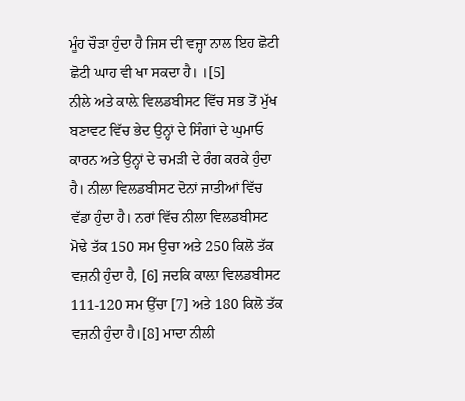ਮੂੰਹ ਚੌੜਾ ਹੁੰਦਾ ਹੈ ਜਿਸ ਦੀ ਵਜ੍ਹਾ ਨਾਲ ਇਹ ਛੋਟੀ ਛੋਟੀ ਘਾਹ ਵੀ ਖਾ ਸਕਦਾ ਹੈ। ।[5]
ਨੀਲੇ ਅਤੇ ਕਾਲ਼ੇ ਵਿਲਡਬੀਸਟ ਵਿੱਚ ਸਭ ਤੋਂ ਮੁੱਖ ਬਣਾਵਟ ਵਿੱਚ ਭੇਦ ਉਨ੍ਹਾਂ ਦੇ ਸਿੰਗਾਂ ਦੇ ਘੁਮਾਓ ਕਾਰਨ ਅਤੇ ਉਨ੍ਹਾਂ ਦੇ ਚਮੜੀ ਦੇ ਰੰਗ ਕਰਕੇ ਹੁੰਦਾ ਹੈ। ਨੀਲਾ ਵਿਲਡਬੀਸਟ ਦੋਨਾਂ ਜਾਤੀਆਂ ਵਿੱਚ ਵੱਡਾ ਹੁੰਦਾ ਹੈ। ਨਰਾਂ ਵਿੱਚ ਨੀਲਾ ਵਿਲਡਬੀਸਟ ਮੋਢੇ ਤੱਕ 150 ਸਮ ਉਚਾ ਅਤੇ 250 ਕਿਲੋ ਤੱਕ ਵਜ਼ਨੀ ਹੁੰਦਾ ਹੈ, [6] ਜਦਕਿ ਕਾਲ਼ਾ ਵਿਲਡਬੀਸਟ 111-120 ਸਮ ਉੱਚਾ [7] ਅਤੇ 180 ਕਿਲੋ ਤੱਕ ਵਜ਼ਨੀ ਹੁੰਦਾ ਹੈ।[8] ਮਾਦਾ ਨੀਲੀ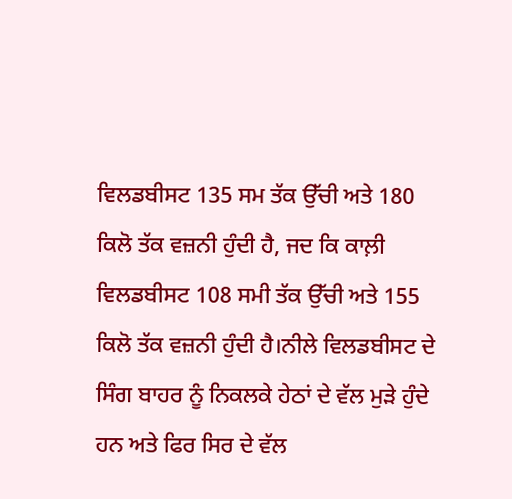ਵਿਲਡਬੀਸਟ 135 ਸਮ ਤੱਕ ਉੱਚੀ ਅਤੇ 180 ਕਿਲੋ ਤੱਕ ਵਜ਼ਨੀ ਹੁੰਦੀ ਹੈ, ਜਦ ਕਿ ਕਾਲ਼ੀ ਵਿਲਡਬੀਸਟ 108 ਸਮੀ ਤੱਕ ਉੱਚੀ ਅਤੇ 155 ਕਿਲੋ ਤੱਕ ਵਜ਼ਨੀ ਹੁੰਦੀ ਹੈ।ਨੀਲੇ ਵਿਲਡਬੀਸਟ ਦੇ ਸਿੰਗ ਬਾਹਰ ਨੂੰ ਨਿਕਲਕੇ ਹੇਠਾਂ ਦੇ ਵੱਲ ਮੁੜੇ ਹੁੰਦੇ ਹਨ ਅਤੇ ਫਿਰ ਸਿਰ ਦੇ ਵੱਲ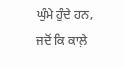ਘੁੰਮੇ ਹੁੰਦੇ ਹਨ, ਜਦੋਂ ਕਿ ਕਾਲ਼ੇ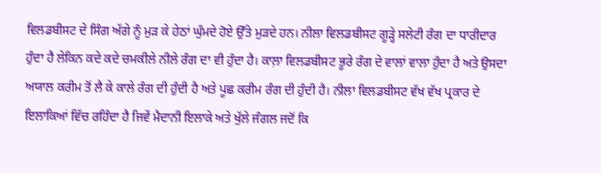ਵਿਲਡਬੀਸਟ ਦੇ ਸਿੰਗ ਅੱਗੇ ਨੂੰ ਮੁੜ ਕੇ ਹੇਠਾਂ ਘੁੰਮਦੇ ਹੋਏ ਉੱਤੇ ਮੁੜਦੇ ਹਨ। ਨੀਲਾ ਵਿਲਡਬੀਸਟ ਗੂੜ੍ਹੇ ਸਲੇਟੀ ਰੰਗ ਦਾ ਧਾਰੀਦਾਰ ਹੁੰਦਾ ਹੈ ਲੇਕਿਨ ਕਦੇ ਕਦੇ ਚਮਕੀਲੇ ਨੀਲੇ ਰੰਗ ਦਾ ਵੀ ਹੁੰਦਾ ਹੈ। ਕਾਲ਼ਾ ਵਿਲਡਬੀਸਟ ਭੂਰੇ ਰੰਗ ਦੇ ਵਾਲਾਂ ਵਾਲਾ ਹੁੰਦਾ ਹੈ ਅਤੇ ਉਸਦਾ ਅਯਾਲ ਕਰੀਮ ਤੋਂ ਲੈ ਕੇ ਕਾਲੇ ਰੰਗ ਦੀ ਹੁੰਦੀ ਹੈ ਅਤੇ ਪੂਛ ਕਰੀਮ ਰੰਗ ਦੀ ਹੁੰਦੀ ਹੈ। ਨੀਲਾ ਵਿਲਡਬੀਸਟ ਵੱਖ ਵੱਖ ਪ੍ਰਕਾਰ ਦੇ ਇਲਾਕਿਆਂ ਵਿੱਚ ਰਹਿੰਦਾ ਹੈ ਜਿਵੇਂ ਮੈਦਾਨੀ ਇਲਾਕੇ ਅਤੇ ਖੁੱਲੇ ਜੰਗਲ ਜਦੋਂ ਕਿ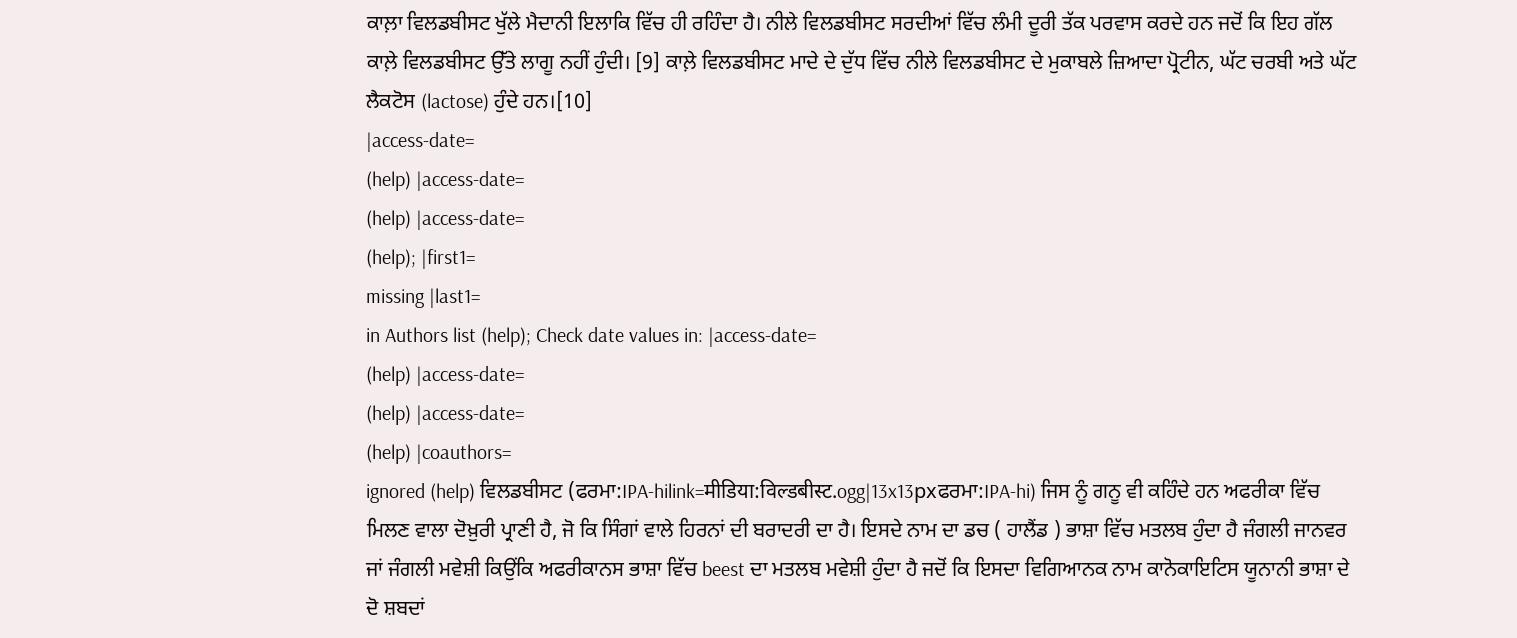ਕਾਲ਼ਾ ਵਿਲਡਬੀਸਟ ਖੁੱਲੇ ਮੈਦਾਨੀ ਇਲਾਕਿ ਵਿੱਚ ਹੀ ਰਹਿੰਦਾ ਹੈ। ਨੀਲੇ ਵਿਲਡਬੀਸਟ ਸਰਦੀਆਂ ਵਿੱਚ ਲੰਮੀ ਦੂਰੀ ਤੱਕ ਪਰਵਾਸ ਕਰਦੇ ਹਨ ਜਦੋਂ ਕਿ ਇਹ ਗੱਲ ਕਾਲ਼ੇ ਵਿਲਡਬੀਸਟ ਉੱਤੇ ਲਾਗੂ ਨਹੀਂ ਹੁੰਦੀ। [9] ਕਾਲ਼ੇ ਵਿਲਡਬੀਸਟ ਮਾਦੇ ਦੇ ਦੁੱਧ ਵਿੱਚ ਨੀਲੇ ਵਿਲਡਬੀਸਟ ਦੇ ਮੁਕਾਬਲੇ ਜ਼ਿਆਦਾ ਪ੍ਰੋਟੀਨ, ਘੱਟ ਚਰਬੀ ਅਤੇ ਘੱਟ ਲੈਕਟੋਸ (lactose) ਹੁੰਦੇ ਹਨ।[10]
|access-date=
(help) |access-date=
(help) |access-date=
(help); |first1=
missing |last1=
in Authors list (help); Check date values in: |access-date=
(help) |access-date=
(help) |access-date=
(help) |coauthors=
ignored (help) ਵਿਲਡਬੀਸਟ (ਫਰਮਾ:IPA-hilink=मीडिया:विल्डबीस्ट.ogg|13x13pxਫਰਮਾ:IPA-hi) ਜਿਸ ਨੂੰ ਗਨੂ ਵੀ ਕਹਿੰਦੇ ਹਨ ਅਫਰੀਕਾ ਵਿੱਚ ਮਿਲਣ ਵਾਲਾ ਦੋਖ਼ੁਰੀ ਪ੍ਰਾਣੀ ਹੈ, ਜੋ ਕਿ ਸਿੰਗਾਂ ਵਾਲੇ ਹਿਰਨਾਂ ਦੀ ਬਰਾਦਰੀ ਦਾ ਹੈ। ਇਸਦੇ ਨਾਮ ਦਾ ਡਚ ( ਹਾਲੈਂਡ ) ਭਾਸ਼ਾ ਵਿੱਚ ਮਤਲਬ ਹੁੰਦਾ ਹੈ ਜੰਗਲੀ ਜਾਨਵਰ ਜਾਂ ਜੰਗਲੀ ਮਵੇਸ਼ੀ ਕਿਉਂਕਿ ਅਫਰੀਕਾਨਸ ਭਾਸ਼ਾ ਵਿੱਚ beest ਦਾ ਮਤਲਬ ਮਵੇਸ਼ੀ ਹੁੰਦਾ ਹੈ ਜਦੋਂ ਕਿ ਇਸਦਾ ਵਿਗਿਆਨਕ ਨਾਮ ਕਾਨੋਕਾਇਟਿਸ ਯੂਨਾਨੀ ਭਾਸ਼ਾ ਦੇ ਦੋ ਸ਼ਬਦਾਂ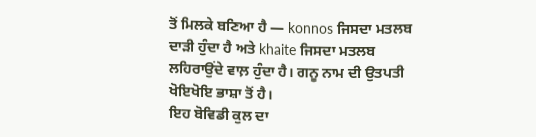ਤੋਂ ਮਿਲਕੇ ਬਣਿਆ ਹੈ — konnos ਜਿਸਦਾ ਮਤਲਬ ਦਾੜੀ ਹੁੰਦਾ ਹੈ ਅਤੇ khaite ਜਿਸਦਾ ਮਤਲਬ ਲਹਿਰਾਉਂਦੇ ਵਾਲ਼ ਹੁੰਦਾ ਹੈ। ਗਨੂ ਨਾਮ ਦੀ ਉਤਪਤੀ ਖੋਇਖੋਇ ਭਾਸ਼ਾ ਤੋਂ ਹੈ।
ਇਹ ਬੋਵਿਡੀ ਕੁਲ ਦਾ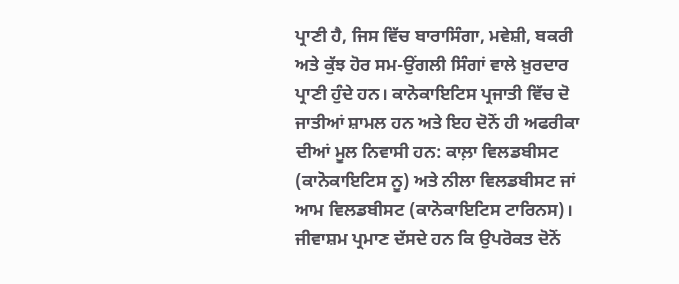ਪ੍ਰਾਣੀ ਹੈ, ਜਿਸ ਵਿੱਚ ਬਾਰਾਸਿੰਗਾ, ਮਵੇਸ਼ੀ, ਬਕਰੀ ਅਤੇ ਕੁੱਝ ਹੋਰ ਸਮ-ਉਂਗਲੀ ਸਿੰਗਾਂ ਵਾਲੇ ਖ਼ੁਰਦਾਰ ਪ੍ਰਾਣੀ ਹੁੰਦੇ ਹਨ। ਕਾਨੋਕਾਇਟਿਸ ਪ੍ਰਜਾਤੀ ਵਿੱਚ ਦੋ ਜਾਤੀਆਂ ਸ਼ਾਮਲ ਹਨ ਅਤੇ ਇਹ ਦੋਨੋਂ ਹੀ ਅਫਰੀਕਾ ਦੀਆਂ ਮੂਲ ਨਿਵਾਸੀ ਹਨ: ਕਾਲ਼ਾ ਵਿਲਡਬੀਸਟ (ਕਾਨੋਕਾਇਟਿਸ ਨੂ) ਅਤੇ ਨੀਲਾ ਵਿਲਡਬੀਸਟ ਜਾਂ ਆਮ ਵਿਲਡਬੀਸਟ (ਕਾਨੋਕਾਇਟਿਸ ਟਾਰਿਨਸ)। ਜੀਵਾਸ਼ਮ ਪ੍ਰਮਾਣ ਦੱਸਦੇ ਹਨ ਕਿ ਉਪਰੋਕਤ ਦੋਨੋਂ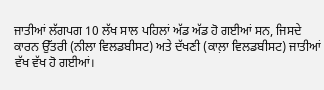ਜਾਤੀਆਂ ਲੱਗਪਗ 10 ਲੱਖ ਸਾਲ ਪਹਿਲਾਂ ਅੱਡ ਅੱਡ ਹੋ ਗਈਆਂ ਸਨ, ਜਿਸਦੇ ਕਾਰਨ ਉੱਤਰੀ (ਨੀਲਾ ਵਿਲਡਬੀਸਟ) ਅਤੇ ਦੱਖਣੀ (ਕਾਲ਼ਾ ਵਿਲਡਬੀਸਟ) ਜਾਤੀਆਂ ਵੱਖ ਵੱਖ ਹੋ ਗਈਆਂ।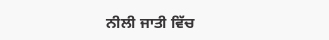ਨੀਲੀ ਜਾਤੀ ਵਿੱਚ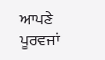ਆਪਣੇ ਪੂਰਵਜਾਂ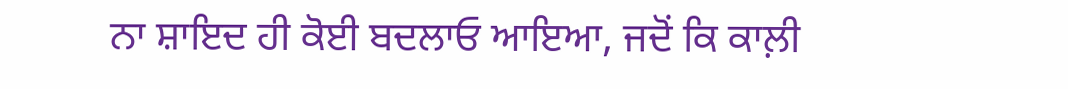ਨਾ ਸ਼ਾਇਦ ਹੀ ਕੋਈ ਬਦਲਾਓ ਆਇਆ, ਜਦੋਂ ਕਿ ਕਾਲ਼ੀ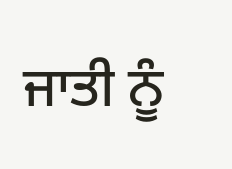ਜਾਤੀ ਨੂੰ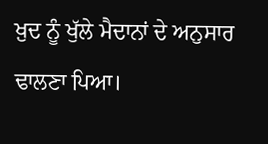ਖ਼ੁਦ ਨੂੰ ਖੁੱਲੇ ਮੈਦਾਨਾਂ ਦੇ ਅਨੁਸਾਰ ਢਾਲਣਾ ਪਿਆ।